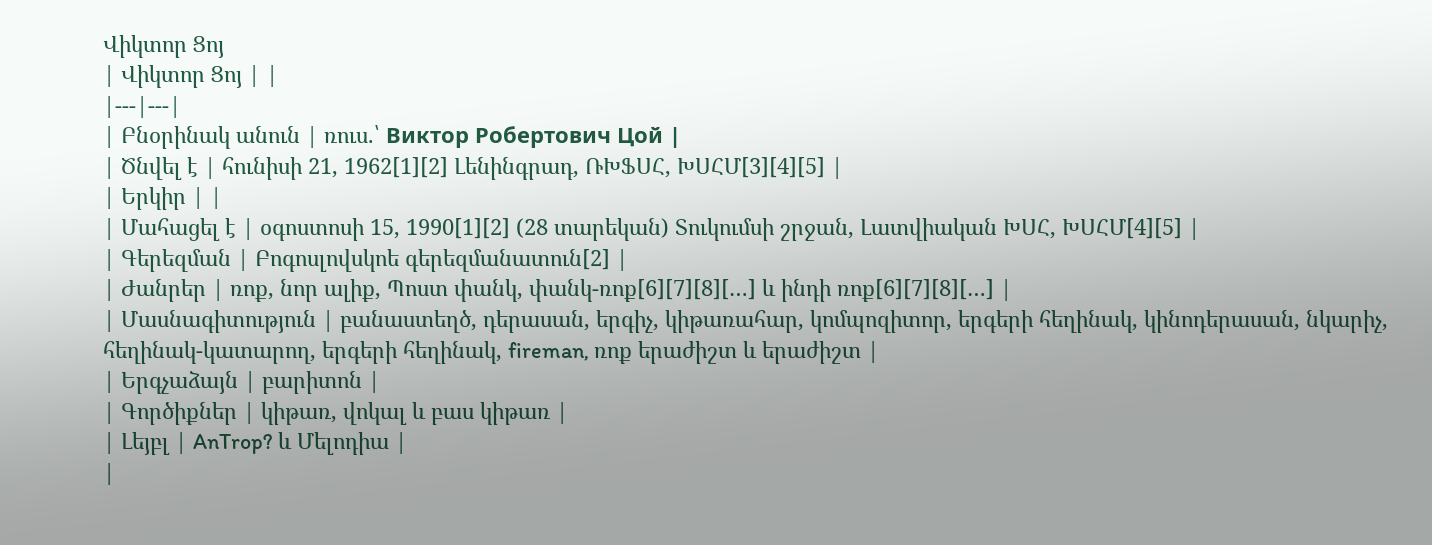Վիկտոր Ցոյ
| Վիկտոր Ցոյ | |
|---|---|
| Բնօրինակ անուն | ռուս.՝ Виктор Робертович Цой |
| Ծնվել է | հունիսի 21, 1962[1][2] Լենինգրադ, ՌԽՖՍՀ, ԽՍՀՄ[3][4][5] |
| Երկիր | |
| Մահացել է | օգոստոսի 15, 1990[1][2] (28 տարեկան) Տուկումսի շրջան, Լատվիական ԽՍՀ, ԽՍՀՄ[4][5] |
| Գերեզման | Բոգոսլովսկոե գերեզմանատուն[2] |
| Ժանրեր | ռոք, նոր ալիք, Պոստ փանկ, փանկ-ռոք[6][7][8][…] և ինդի ռոք[6][7][8][…] |
| Մասնագիտություն | բանաստեղծ, դերասան, երգիչ, կիթառահար, կոմպոզիտոր, երգերի հեղինակ, կինոդերասան, նկարիչ, հեղինակ-կատարող, երգերի հեղինակ, fireman, ռոք երաժիշտ և երաժիշտ |
| Երգչաձայն | բարիտոն |
| Գործիքներ | կիթառ, վոկալ և բաս կիթառ |
| Լեյբլ | AnTrop? և Մելոդիա |
|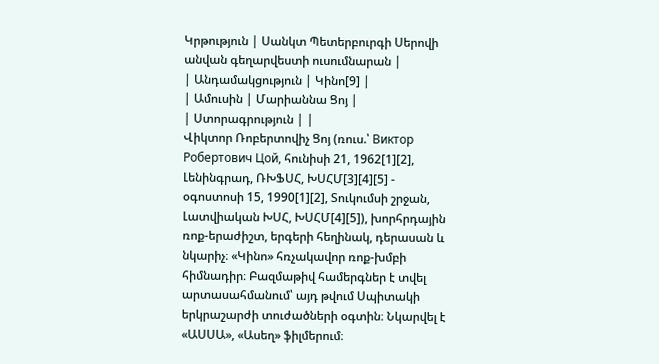Կրթություն | Սանկտ Պետերբուրգի Սերովի անվան գեղարվեստի ուսումնարան |
| Անդամակցություն | Կինո[9] |
| Ամուսին | Մարիաննա Ցոյ |
| Ստորագրություն | |
Վիկտոր Ռոբերտովիչ Ցոյ (ռուս.՝ Виктор Робертович Цой, հունիսի 21, 1962[1][2], Լենինգրադ, ՌԽՖՍՀ, ԽՍՀՄ[3][4][5] - օգոստոսի 15, 1990[1][2], Տուկումսի շրջան, Լատվիական ԽՍՀ, ԽՍՀՄ[4][5]), խորհրդային ռոք-երաժիշտ, երգերի հեղինակ, դերասան և նկարիչ։ «Կինո» հռչակավոր ռոք-խմբի հիմնադիր։ Բազմաթիվ համերգներ է տվել արտասահմանում՝ այդ թվում Սպիտակի երկրաշարժի տուժածների օգտին։ Նկարվել է «ԱՍՍԱ», «Ասեղ» ֆիլմերում։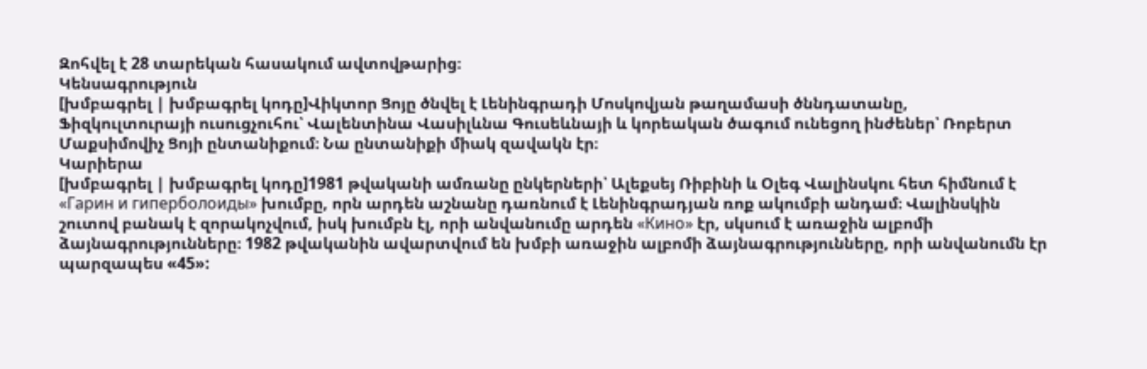Զոհվել է 28 տարեկան հասակում ավտովթարից։
Կենսագրություն
[խմբագրել | խմբագրել կոդը]Վիկտոր Ցոյը ծնվել է Լենինգրադի Մոսկովյան թաղամասի ծննդատանը, Ֆիզկուլտուրայի ուսուցչուհու՝ Վալենտինա Վասիլևնա Գուսեևնայի և կորեական ծագում ունեցող ինժեներ՝ Ռոբերտ Մաքսիմովիչ Ցոյի ընտանիքում։ Նա ընտանիքի միակ զավակն էր։
Կարիերա
[խմբագրել | խմբագրել կոդը]1981 թվականի ամռանը ընկերների՝ Ալեքսեյ Ռիբինի և Օլեգ Վալինսկու հետ հիմնում է «Гарин и гиперболоиды» խումբը, որն արդեն աշնանը դառնում է Լենինգրադյան ռոք ակումբի անդամ։ Վալինսկին շուտով բանակ է զորակոչվում, իսկ խումբն էլ, որի անվանումը արդեն «Кино» էր, սկսում է առաջին ալբոմի ձայնագրությունները։ 1982 թվականին ավարտվում են խմբի առաջին ալբոմի ձայնագրությունները, որի անվանումն էր պարզապես «45»: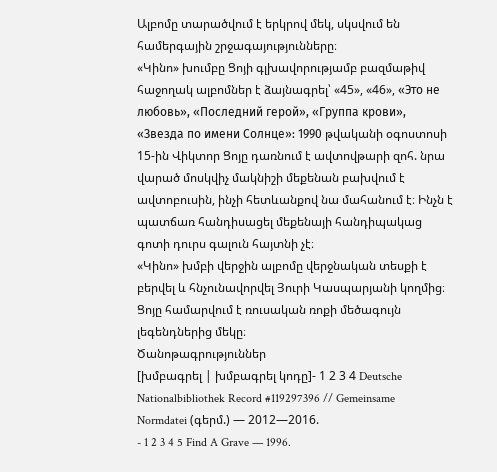Ալբոմը տարածվում է երկրով մեկ, սկսվում են համերգային շրջագայությունները։
«Կինո» խումբը Ցոյի գլխավորությամբ բազմաթիվ հաջողակ ալբոմներ է ձայնագրել՝ «45», «46», «Это не любовь», «Последний герой», «Группа крови», «Звезда по имени Солнце»: 1990 թվականի օգոստոսի 15-ին Վիկտոր Ցոյը դառնում է ավտովթարի զոհ. նրա վարած մոսկվիչ մակնիշի մեքենան բախվում է ավտոբուսին, ինչի հետևանքով նա մահանում է։ Ինչն է պատճառ հանդիսացել մեքենայի հանդիպակաց գոտի դուրս գալուն հայտնի չէ։
«Կինո» խմբի վերջին ալբոմը վերջնական տեսքի է բերվել և հնչունավորվել Յուրի Կասպարյանի կողմից։
Ցոյը համարվում է ռուսական ռոքի մեծագույն լեգենդներից մեկը։
Ծանոթագրություններ
[խմբագրել | խմբագրել կոդը]- 1 2 3 4 Deutsche Nationalbibliothek Record #119297396 // Gemeinsame Normdatei (գերմ.) — 2012—2016.
- 1 2 3 4 5 Find A Grave — 1996.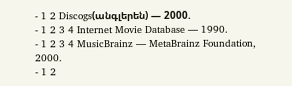- 1 2 Discogs(անգլերեն) — 2000.
- 1 2 3 4 Internet Movie Database — 1990.
- 1 2 3 4 MusicBrainz — MetaBrainz Foundation, 2000.
- 1 2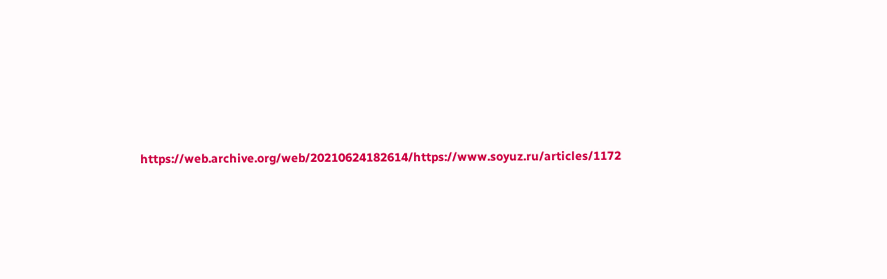https://web.archive.org/web/20210624182614/https://www.soyuz.ru/articles/1172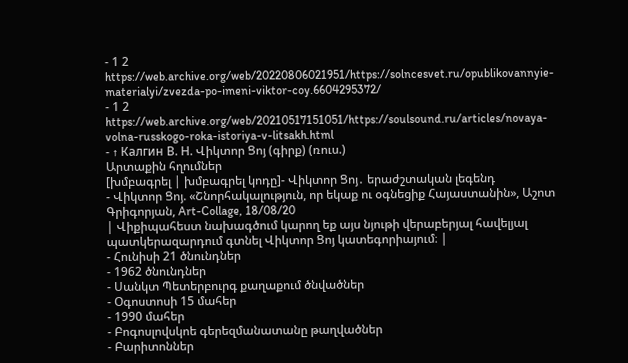- 1 2 https://web.archive.org/web/20220806021951/https://solncesvet.ru/opublikovannyie-materialyi/zvezda-po-imeni-viktor-coy.6604295372/
- 1 2 https://web.archive.org/web/20210517151051/https://soulsound.ru/articles/novaya-volna-russkogo-roka-istoriya-v-litsakh.html
- ↑ Калгин В. Н. Վիկտոր Ցոյ (գիրք) (ռուս.)
Արտաքին հղումներ
[խմբագրել | խմբագրել կոդը]- Վիկտոր Ցոյ․ երաժշտական լեգենդ
- Վիկտոր Ցոյ. «Շնորհակալություն, որ եկաք ու օգնեցիք Հայաստանին», Աշոտ Գրիգորյան, Art-Collage, 18/08/20
| Վիքիպահեստ նախագծում կարող եք այս նյութի վերաբերյալ հավելյալ պատկերազարդում գտնել Վիկտոր Ցոյ կատեգորիայում։ |
- Հունիսի 21 ծնունդներ
- 1962 ծնունդներ
- Սանկտ Պետերբուրգ քաղաքում ծնվածներ
- Օգոստոսի 15 մահեր
- 1990 մահեր
- Բոգոսլովսկոե գերեզմանատանը թաղվածներ
- Բարիտոններ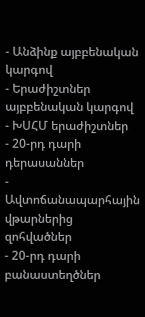- Անձինք այբբենական կարգով
- Երաժիշտներ այբբենական կարգով
- ԽՍՀՄ երաժիշտներ
- 20-րդ դարի դերասաններ
- Ավտոճանապարհային վթարներից զոհվածներ
- 20-րդ դարի բանաստեղծներ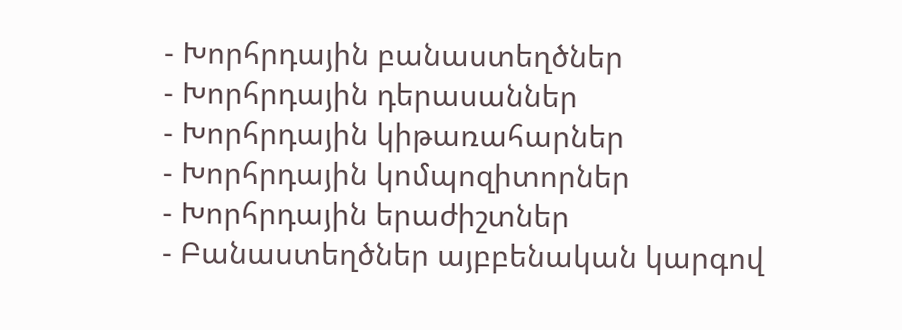- Խորհրդային բանաստեղծներ
- Խորհրդային դերասաններ
- Խորհրդային կիթառահարներ
- Խորհրդային կոմպոզիտորներ
- Խորհրդային երաժիշտներ
- Բանաստեղծներ այբբենական կարգով